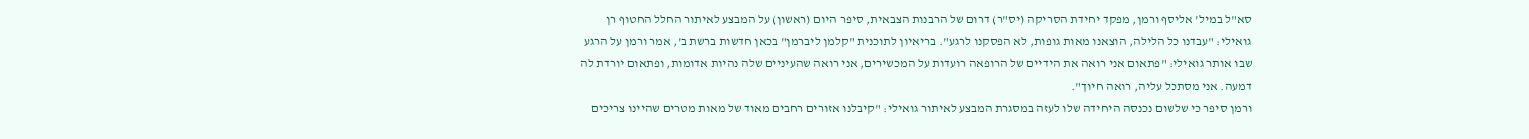סא"ל במיל' אליסף ורמן, מפקד יחידת הסריקה (יס"ר) דרום של הרבנות הצבאית, סיפר היום (ראשון) על המבצע לאיתור החלל החטוף רן גואילי: "עבדנו כל הלילה, הוצאנו מאות גופות, לא הפסקנו לרגע". בריאיון לתוכנית "קלמן ליברמן" בכאן חדשות ברשת ב', אמר ורמן על הרגע שבו אותר גואילי: "פתאום אני רואה את הידיים של הרופאה רועדות על המכשירים, אני רואה שהעיניים שלה נהיות אדומות, ופתאום יורדת לה דמעה. אני מסתכל עליה, רואה חיוך".
ורמן סיפר כי שלשום נכנסה היחידה שלו לעזה במסגרת המבצע לאיתור גואילי: "קיבלנו אזורים רחבים מאוד של מאות מטרים שהיינו צריכים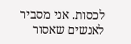לכסות. אני מסביר לאנשים שאסור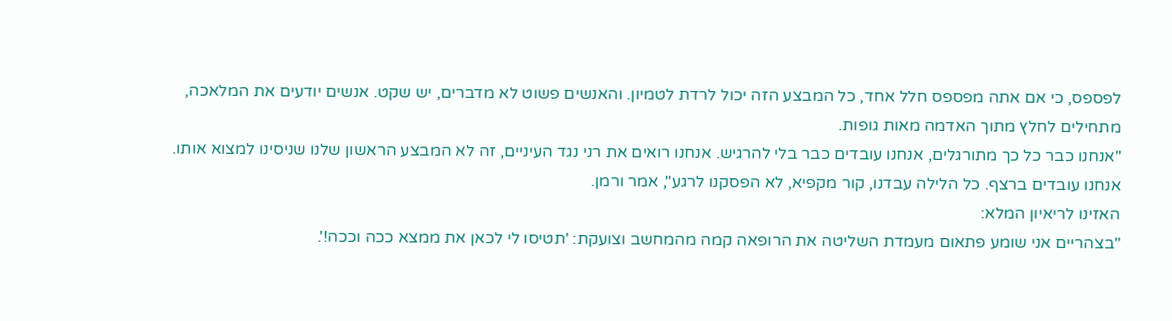לפספס, כי אם אתה מפספס חלל אחד, כל המבצע הזה יכול לרדת לטמיון. והאנשים פשוט לא מדברים, יש שקט. אנשים יודעים את המלאכה, מתחילים לחלץ מתוך האדמה מאות גופות.
"אנחנו כבר כל כך מתורגלים, אנחנו עובדים כבר בלי להרגיש. אנחנו רואים את רני נגד העיניים, זה לא המבצע הראשון שלנו שניסינו למצוא אותו. אנחנו עובדים ברצף. כל הלילה עבדנו, קור מקפיא, לא הפסקנו לרגע", אמר ורמן.
האזינו לריאיון המלא:
"בצהריים אני שומע פתאום מעמדת השליטה את הרופאה קמה מהמחשב וצועקת: 'תטיסו לי לכאן את ממצא ככה וככה!'.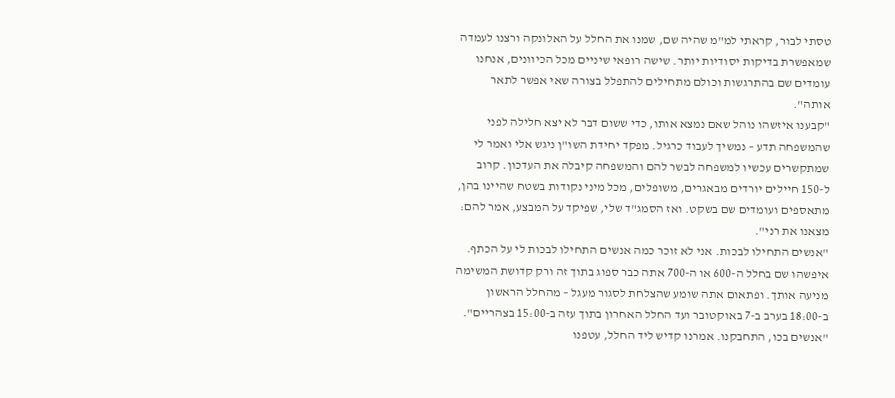טסתי לבור, קראתי למ"מ שהיה שם, שמנו את החלל על האלונקה ורצנו לעמדה שמאפשרת בדיקות יסודיות יותר. שישה רופאי שיניים מכל הכיוונים, אנחנו עומדים שם בהתרגשות וכולם מתחילים להתפלל בצורה שאי אפשר לתאר אותה".
"קבענו איזשהו נוהל שאם נמצא אותו, כדי ששום דבר לא יצא חלילה לפני שהמשפחה תדע – נמשיך לעבוד כרגיל. מפקד יחידת השו"ן ניגש אלי ואמר לי שמתקשרים עכשיו למשפחה לבשר להם והמשפחה קיבלה את העדכון. קרוב ל-150 חיילים יורדים מבאגרים, משופלים, מכל מיני נקודות בשטח שהיינו בהן, מתאספים ועומדים שם בשקט. ואז הסמג"ד שלי, שפיקד על המבצע, אמר להם: מצאנו את רני".
"אנשים התחילו לבכות. אני לא זוכר כמה אנשים התחילו לבכות לי על הכתף. איפשהו שם בחלל ה-600 או ה-700 אתה כבר ספוג בתוך זה ורק קדושת המשימה מניעה אותך. ופתאום אתה שומע שהצלחת לסגור מעגל – מהחלל הראשון ב-18:00 בערב ב-7 באוקטובר ועד החלל האחרון בתוך עזה ב-15:00 בצהריים".
"אנשים בכו, התחבקנו. אמרנו קדיש ליד החלל, עטפנו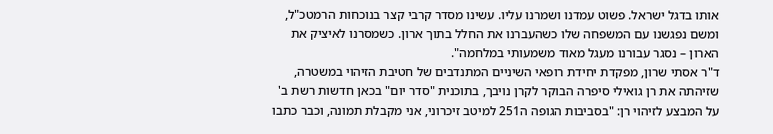אותו בדגל ישראל. פשוט עמדנו ושמרנו עליו. עשינו מסדר קרבי קצר בנוכחות הרמטכ"ל, ומשם נפגשנו עם המשפחה שלו כשהעברנו את החלל בתוך ארון. כשמסרנו לאיציק את הארון – נסגר עבורנו מעגל מאוד משמעותי במלחמה".
ד"ר אסתי שרון, מפקדת יחידת רופאי השיניים המתנדבים של חטיבת הזיהוי במשטרה, שזיהתה את רן גואילי סיפרה הבוקר לקרן נויבך, בתוכנית "סדר יום" בכאן חדשות רשת ב' על המבצע לזיהוי רן: "בסביבות הגופה ה251 למיטב זיכרוני, אני מקבלת תמונה, וכבר כתבו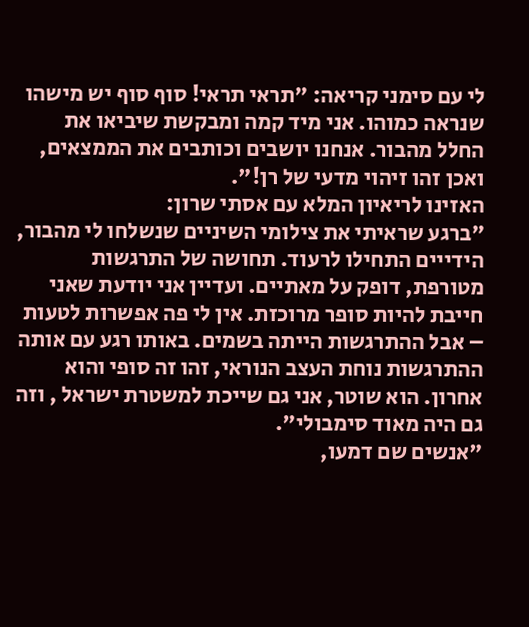לי עם סימני קריאה: "תראי תראי! סוף סוף יש מישהו שנראה כמוהו. אני מיד קמה ומבקשת שיביאו את החלל מהבור. אנחנו יושבים וכותבים את הממצאים, ואכן זהו זיהוי מדעי של רן!".
האזינו לריאיון המלא עם אסתי שרון:
"ברגע שראיתי את צילומי השיניים שנשלחו לי מהבור, הידייים התחילו לרעוד. תחושה של התרגשות מטורפת, דופק על מאתיים. ועדיין אני יודעת שאני חייבת להיות סופר מרוכזת. אין לי פה אפשרות לטעות – אבל ההתרגשות הייתה בשמים. באותו רגע עם אותה ההתרגשות נוחת העצב הנוראי, זהו זה סופי והוא אחרון. הוא שוטר, אני גם שייכת למשטרת ישראל , וזה גם היה מאוד סימבולי".
"אנשים שם דמעו,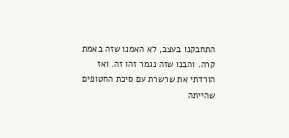התחבקנו בעצב, לא האמנו שזה באמת קרה. והבנו שזה נגמר זהו זה. ואז הורדתי את שרשרת עם סיכת החטופים שהייתה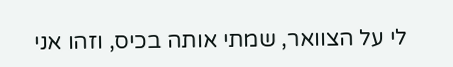לי על הצוואר, שמתי אותה בכיס, וזהו אני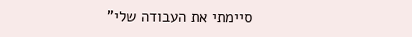סיימתי את העבודה שלי"